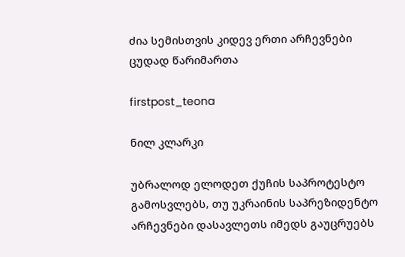ძია სემისთვის კიდევ ერთი არჩევნები ცუდად წარიმართა

firstpost_teona

ნილ კლარკი

უბრალოდ ელოდეთ ქუჩის საპროტესტო გამოსვლებს, თუ უკრაინის საპრეზიდენტო არჩევნები დასავლეთს იმედს გაუცრუებს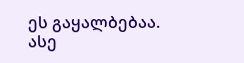ეს გაყალბებაა. ასე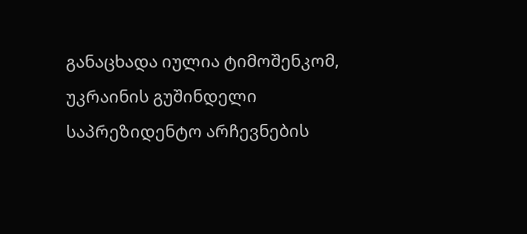განაცხადა იულია ტიმოშენკომ, უკრაინის გუშინდელი საპრეზიდენტო არჩევნების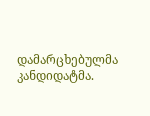დამარცხებულმა კანდიდატმა.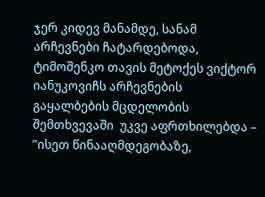ჯერ კიდევ მანამდე, სანამ არჩევნები ჩატარდებოდა, ტიმოშენკო თავის მეტოქეს ვიქტორ იანუკოვიჩს არჩევნების გაყალბების მცდელობის შემთხვევაში  უკვე აფრთხილებდა – ”ისეთ წინააღმდეგობაზე,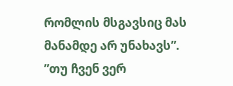რომლის მსგავსიც მას მანამდე არ უნახავს”. ”თუ ჩვენ ვერ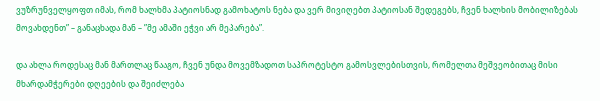ვუზრუნველყოფთ იმას, რომ ხალხმა პატიოსნად გამოხატოს ნება და ვერ მივიღებთ პატიოსან შედეგებს, ჩვენ ხალხის მობილიზებას მოვახდენთ” – განაცხადა მან – ”მე ამაში ეჭვი არ მეპარება”.

და ახლა როდესაც მან მართლაც წააგო, ჩვენ უნდა მოვემზადოთ საპროტესტო გამოსვლებისთვის, რომელთა მეშვეობითაც მისი მხარდამჭერები დღეების და შეიძლება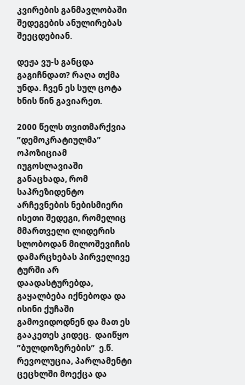კვირების განმავლობაში შედეგების ანულირებას შეეცდებიან.

დეჟა ვუ-ს განცდა გაგიჩნდათ? რაღა თქმა უნდა. ჩვენ ეს სულ ცოტა ხნის წინ გავიარეთ.

2000 წელს თვითმარქვია ”დემოკრატიულმა” ოპოზიციამ იუგოსლავიაში განაცხადა, რომ საპრეზიდენტო არჩევნების ნებისმიერი ისეთი შედეგი, რომელიც მმართველი ლიდერის სლობოდან მილოშევიჩის დამარცხებას პირველივე ტურში არ დაადასტურებდა, გაყალბება იქნებოდა და ისინი ქუჩაში გამოვიდოდნენ და მათ ეს გააკეთეს კიდეც.  დაიწყო ”ბულდოზერების”  ე.წ. რევოლუცია, პარლამენტი ცეცხლში მოექცა და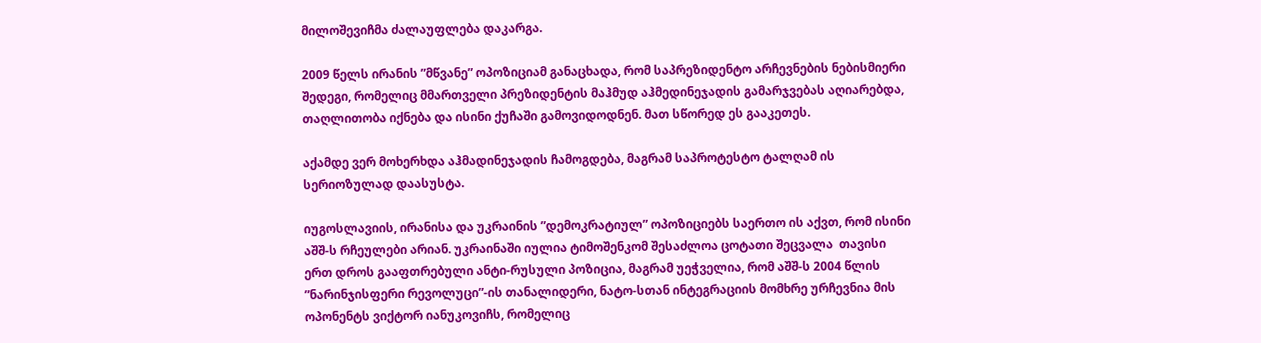მილოშევიჩმა ძალაუფლება დაკარგა.

2009 წელს ირანის ”მწვანე” ოპოზიციამ განაცხადა, რომ საპრეზიდენტო არჩევნების ნებისმიერი შედეგი, რომელიც მმართველი პრეზიდენტის მაჰმუდ აჰმედინეჯადის გამარჯვებას აღიარებდა, თაღლითობა იქნება და ისინი ქუჩაში გამოვიდოდნენ. მათ სწორედ ეს გააკეთეს.

აქამდე ვერ მოხერხდა აჰმადინეჯადის ჩამოგდება, მაგრამ საპროტესტო ტალღამ ის სერიოზულად დაასუსტა.

იუგოსლავიის, ირანისა და უკრაინის ”დემოკრატიულ” ოპოზიციებს საერთო ის აქვთ, რომ ისინი აშშ-ს რჩეულები არიან. უკრაინაში იულია ტიმოშენკომ შესაძლოა ცოტათი შეცვალა  თავისი ერთ დროს გააფთრებული ანტი-რუსული პოზიცია, მაგრამ უეჭველია, რომ აშშ-ს 2004 წლის ”ნარინჯისფერი რევოლუცი”-ის თანალიდერი, ნატო-სთან ინტეგრაციის მომხრე ურჩევნია მის ოპონენტს ვიქტორ იანუკოვიჩს, რომელიც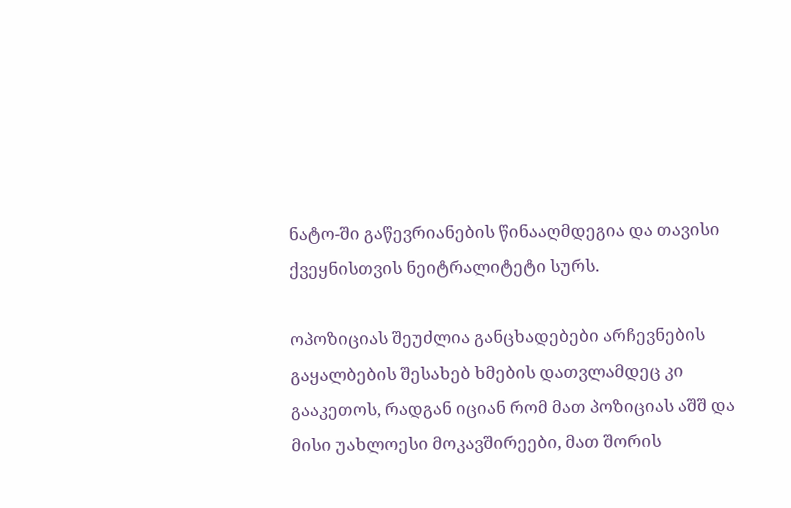ნატო-ში გაწევრიანების წინააღმდეგია და თავისი ქვეყნისთვის ნეიტრალიტეტი სურს.

ოპოზიციას შეუძლია განცხადებები არჩევნების გაყალბების შესახებ ხმების დათვლამდეც კი გააკეთოს, რადგან იციან რომ მათ პოზიციას აშშ და მისი უახლოესი მოკავშირეები, მათ შორის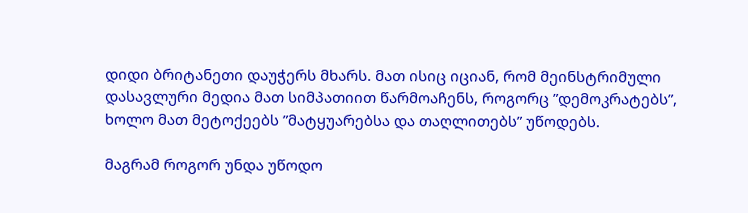დიდი ბრიტანეთი დაუჭერს მხარს. მათ ისიც იციან, რომ მეინსტრიმული დასავლური მედია მათ სიმპათიით წარმოაჩენს, როგორც ”დემოკრატებს”, ხოლო მათ მეტოქეებს ”მატყუარებსა და თაღლითებს” უწოდებს.

მაგრამ როგორ უნდა უწოდო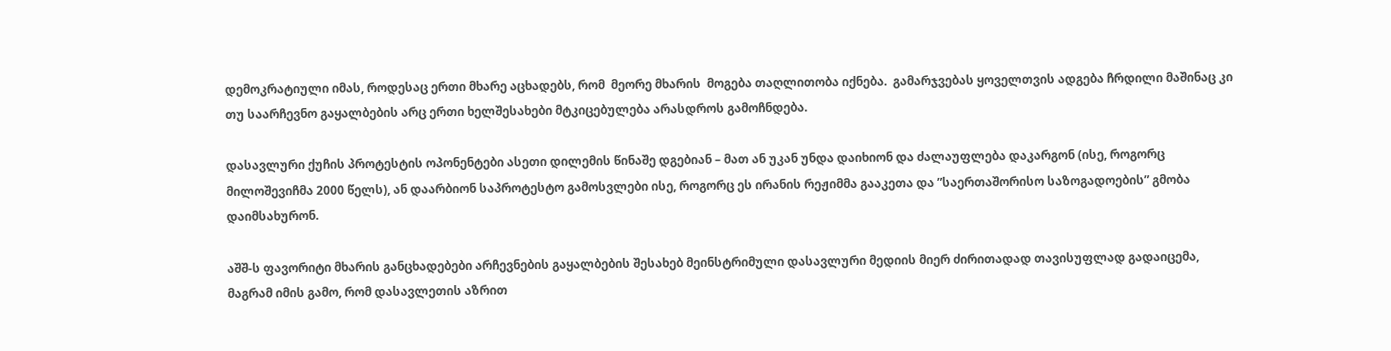დემოკრატიული იმას, როდესაც ერთი მხარე აცხადებს, რომ  მეორე მხარის  მოგება თაღლითობა იქნება.  გამარჯვებას ყოველთვის ადგება ჩრდილი მაშინაც კი თუ საარჩევნო გაყალბების არც ერთი ხელშესახები მტკიცებულება არასდროს გამოჩნდება.

დასავლური ქუჩის პროტესტის ოპონენტები ასეთი დილემის წინაშე დგებიან – მათ ან უკან უნდა დაიხიონ და ძალაუფლება დაკარგონ (ისე, როგორც მილოშევიჩმა 2000 წელს), ან დაარბიონ საპროტესტო გამოსვლები ისე, როგორც ეს ირანის რეჟიმმა გააკეთა და ”საერთაშორისო საზოგადოების” გმობა დაიმსახურონ.

აშშ-ს ფავორიტი მხარის განცხადებები არჩევნების გაყალბების შესახებ მეინსტრიმული დასავლური მედიის მიერ ძირითადად თავისუფლად გადაიცემა, მაგრამ იმის გამო, რომ დასავლეთის აზრით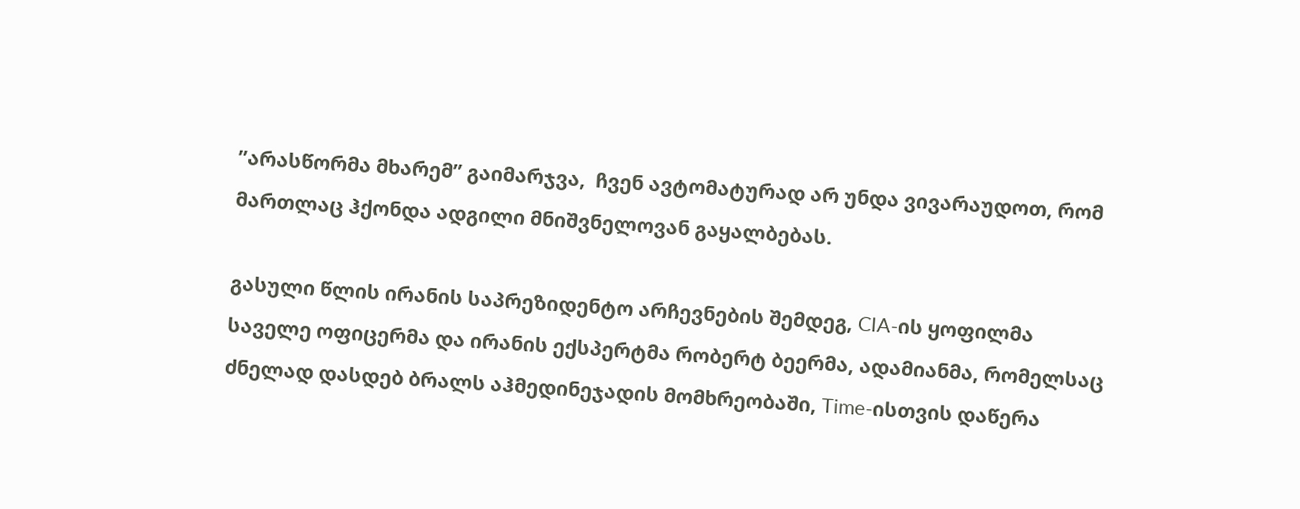”არასწორმა მხარემ” გაიმარჯვა,  ჩვენ ავტომატურად არ უნდა ვივარაუდოთ, რომ მართლაც ჰქონდა ადგილი მნიშვნელოვან გაყალბებას.

გასული წლის ირანის საპრეზიდენტო არჩევნების შემდეგ, CIA-ის ყოფილმა საველე ოფიცერმა და ირანის ექსპერტმა რობერტ ბეერმა, ადამიანმა, რომელსაც ძნელად დასდებ ბრალს აჰმედინეჯადის მომხრეობაში, Time-ისთვის დაწერა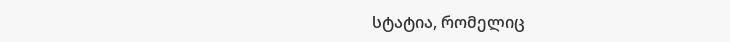სტატია, რომელიც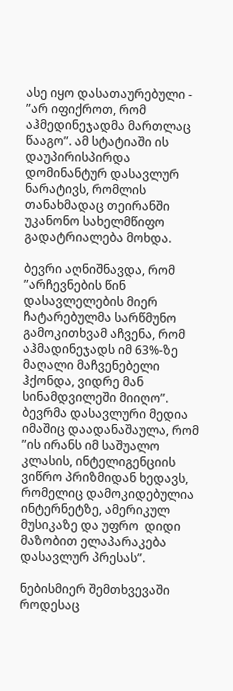ასე იყო დასათაურებული -  ”არ იფიქროთ, რომ აჰმედინეჯადმა მართლაც წააგო”. ამ სტატიაში ის დაუპირისპირდა დომინანტურ დასავლურ ნარატივს, რომლის თანახმადაც თეირანში უკანონო სახელმწიფო გადატრიალება მოხდა.

ბევრი აღნიშნავდა, რომ ”არჩევნების წინ დასავლელების მიერ ჩატარებულმა სარწმუნო გამოკითხვამ აჩვენა, რომ აჰმადინეჯადს იმ 63%-ზე მაღალი მაჩვენებელი ჰქონდა, ვიდრე მან სინამდვილეში მიიღო”. ბევრმა დასავლური მედია იმაშიც დაადანაშაულა, რომ ”ის ირანს იმ საშუალო კლასის, ინტელიგენციის ვიწრო პრიზმიდან ხედავს, რომელიც დამოკიდებულია ინტერნეტზე, ამერიკულ მუსიკაზე და უფრო  დიდი მაზობით ელაპარაკება  დასავლურ პრესას”.

ნებისმიერ შემთხვევაში როდესაც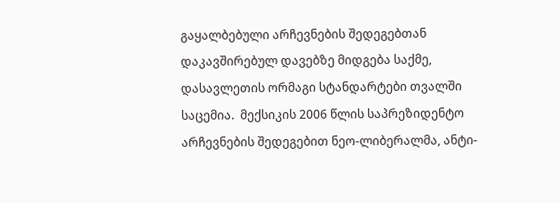გაყალბებული არჩევნების შედეგებთან დაკავშირებულ დავებზე მიდგება საქმე, დასავლეთის ორმაგი სტანდარტები თვალში საცემია.  მექსიკის 2006 წლის საპრეზიდენტო არჩევნების შედეგებით ნეო-ლიბერალმა, ანტი-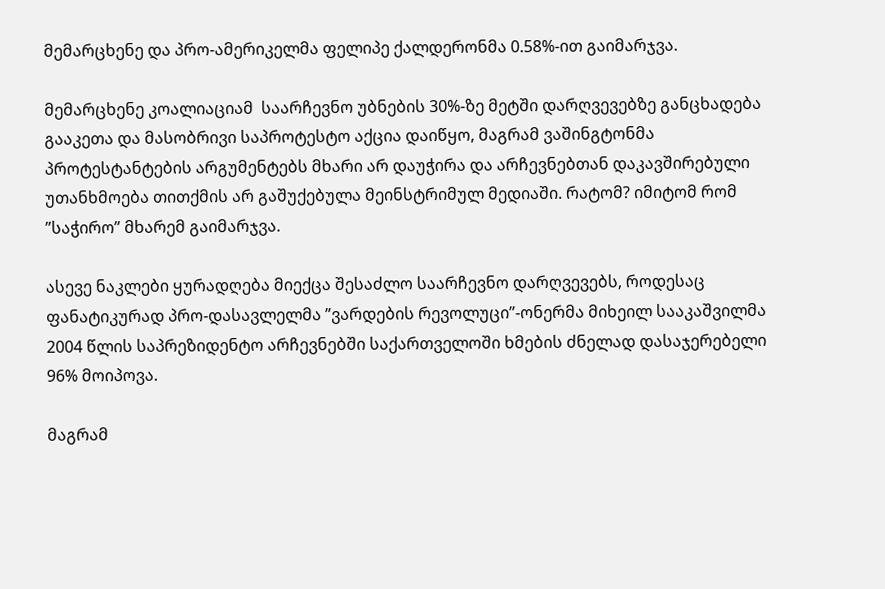მემარცხენე და პრო-ამერიკელმა ფელიპე ქალდერონმა 0.58%-ით გაიმარჯვა.

მემარცხენე კოალიაციამ  საარჩევნო უბნების 30%-ზე მეტში დარღვევებზე განცხადება გააკეთა და მასობრივი საპროტესტო აქცია დაიწყო, მაგრამ ვაშინგტონმა პროტესტანტების არგუმენტებს მხარი არ დაუჭირა და არჩევნებთან დაკავშირებული უთანხმოება თითქმის არ გაშუქებულა მეინსტრიმულ მედიაში. რატომ? იმიტომ რომ  ”საჭირო” მხარემ გაიმარჯვა.

ასევე ნაკლები ყურადღება მიექცა შესაძლო საარჩევნო დარღვევებს, როდესაც ფანატიკურად პრო-დასავლელმა ”ვარდების რევოლუცი”-ონერმა მიხეილ სააკაშვილმა 2004 წლის საპრეზიდენტო არჩევნებში საქართველოში ხმების ძნელად დასაჯერებელი 96% მოიპოვა.

მაგრამ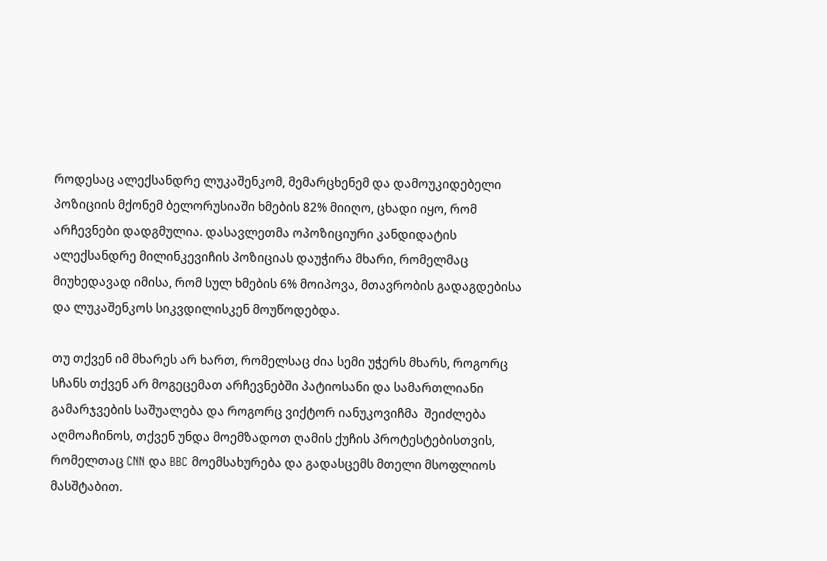როდესაც ალექსანდრე ლუკაშენკომ, მემარცხენემ და დამოუკიდებელი პოზიციის მქონემ ბელორუსიაში ხმების 82% მიიღო, ცხადი იყო, რომ არჩევნები დადგმულია. დასავლეთმა ოპოზიციური კანდიდატის ალექსანდრე მილინკევიჩის პოზიციას დაუჭირა მხარი, რომელმაც მიუხედავად იმისა, რომ სულ ხმების 6% მოიპოვა, მთავრობის გადაგდებისა და ლუკაშენკოს სიკვდილისკენ მოუწოდებდა.

თუ თქვენ იმ მხარეს არ ხართ, რომელსაც ძია სემი უჭერს მხარს, როგორც სჩანს თქვენ არ მოგეცემათ არჩევნებში პატიოსანი და სამართლიანი გამარჯვების საშუალება და როგორც ვიქტორ იანუკოვიჩმა  შეიძლება აღმოაჩინოს, თქვენ უნდა მოემზადოთ ღამის ქუჩის პროტესტებისთვის, რომელთაც CNN და BBC მოემსახურება და გადასცემს მთელი მსოფლიოს მასშტაბით.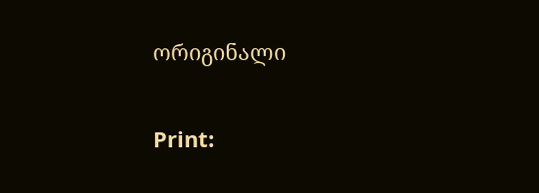ორიგინალი

Print: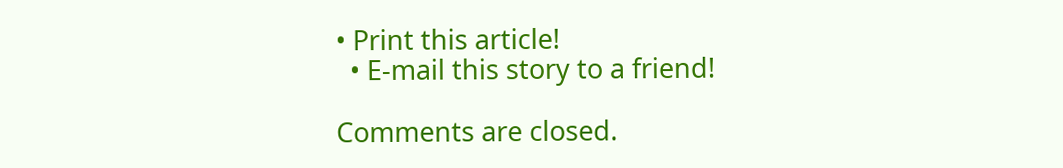• Print this article!
  • E-mail this story to a friend!

Comments are closed.